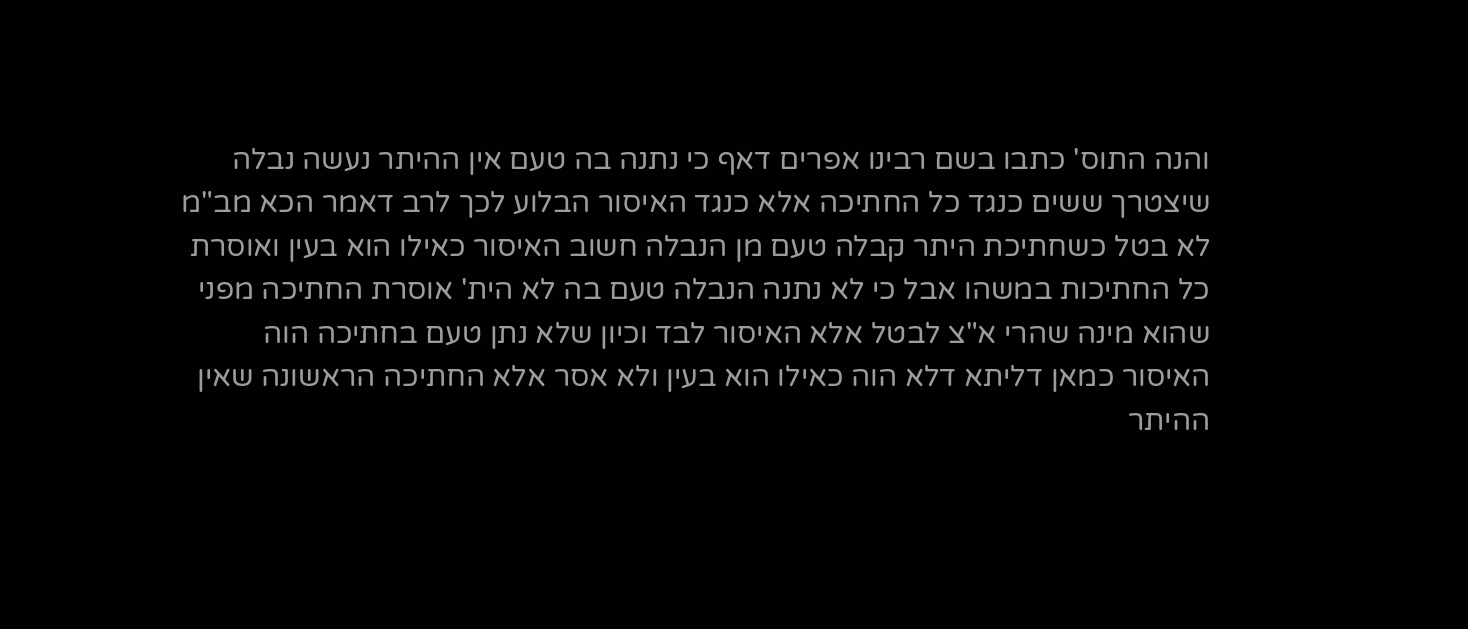והנה התוס' כתבו בשם רבינו אפרים דאף כי נתנה בה טעם אין ההיתר נעשה נבלה שיצטרך ששים כנגד כל החתיכה אלא כנגד האיסור הבלוע לכך לרב דאמר הכא מב"מ לא בטל כשחתיכת היתר קבלה טעם מן הנבלה חשוב האיסור כאילו הוא בעין ואוסרת כל החתיכות במשהו אבל כי לא נתנה הנבלה טעם בה לא הית' אוסרת החתיכה מפני שהוא מינה שהרי א"צ לבטל אלא האיסור לבד וכיון שלא נתן טעם בחתיכה הוה האיסור כמאן דליתא דלא הוה כאילו הוא בעין ולא אסר אלא החתיכה הראשונה שאין ההיתר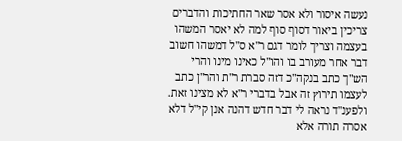נעשה איסור ולא אסר שאר החתיכות והדברים צריכין ביאור דסוף סוף למה לא יאסר המשהו בעצמה וצריך לומר דגם ר"א ס"ל דמשהו חשוב דבר אחר מעורב בו והו"ל כאינו מינו והרי הש"ך כתב בנקה"כ דזה סברת ר"ת והר"ן כתב לעצמו תירוץ זה אבל בדברי ר"א לא מצינו זאת. ולפענ"ד נראה לי דבר חדש דהנה אנן קי"ל דלא אסרה תורה אלא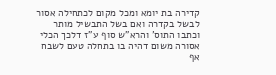קדירה בת יומא ומכל מקום לכתחילה אסור לבשל בקדרה ואם בשל התבשיל מותר וכתבו התוס' והרא"ש סוף ע"ז דלכך הכלי אסורה משום דהיה בו בתחלה טעם לשבח אף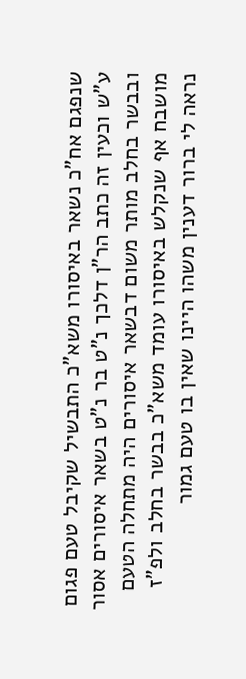שנפגם אח"כ נשאר באיסורו משא"כ התבשיל שקיבל טעם פגום ע"ש וכעין זה כתב הר"ן דלכך נ"ט בר נ"ט בשאר איסורים אסור ובבשר בחלב מותר משום דבשאר איסורים היה מתחלה הטעם מושבח אף שנקלש באיסורו עומד משא"כ בבשר בחלב ולפ"ז נראה לי ברור דענין משהו היינו שאין בו טעם גמור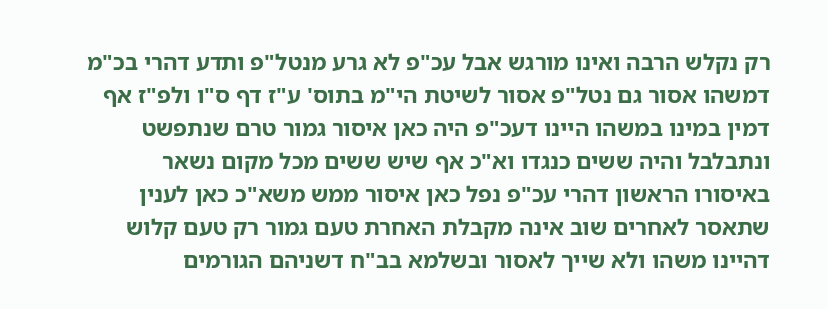רק נקלש הרבה ואינו מורגש אבל עכ"פ לא גרע מנטל"פ ותדע דהרי בכ"מ דמשהו אסור גם נטל"פ אסור לשיטת הי"מ בתוס' ע"ז דף ס"ו ולפ"ז אף דמין במינו במשהו היינו דעכ"פ היה כאן איסור גמור טרם שנתפשט ונתבלבל והיה ששים כנגדו וא"כ אף שיש ששים מכל מקום נשאר באיסורו הראשון דהרי עכ"פ נפל כאן איסור ממש משא"כ כאן לענין שתאסר לאחרים שוב אינה מקבלת האחרת טעם גמור רק טעם קלוש דהיינו משהו ולא שייך לאסור ובשלמא בב"ח דשניהם הגורמים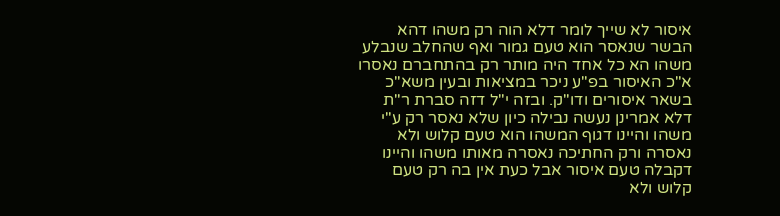איסור לא שייך לומר דלא הוה רק משהו דהא הבשר שנאסר הוא טעם גמור ואף שהחלב שנבלע משהו הא כל אחד היה מותר רק בהתחברם נאסרו א"כ האיסור בפ"ע ניכר במציאות ובעין משא"כ בשאר איסורים ודו"ק. ובזה י"ל דזה סברת ר"ת דלא אמרינן נעשה נבילה כיון שלא נאסר רק ע"י משהו והיינו דגוף המשהו הוא טעם קלוש ולא נאסרה ורק החתיכה נאסרה מאותו משהו והיינו דקבלה טעם איסור אבל כעת אין בה רק טעם קלוש ולא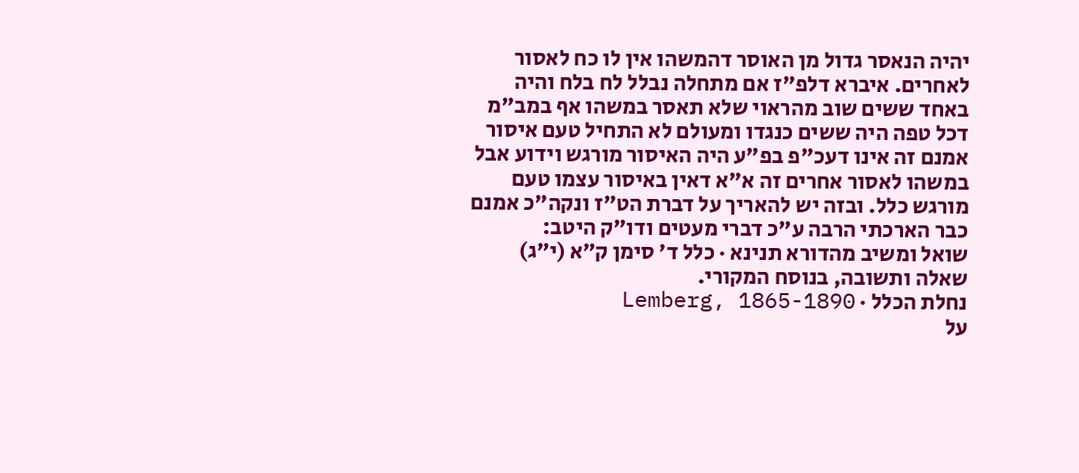יהיה הנאסר גדול מן האוסר דהמשהו אין לו כח לאסור לאחרים. איברא דלפ"ז אם מתחלה נבלל לח בלח והיה באחד ששים שוב מהראוי שלא תאסר במשהו אף במב"מ דכל טפה היה ששים כנגדו ומעולם לא התחיל טעם איסור אמנם זה אינו דעכ"פ בפ"ע היה האיסור מורגש וידוע אבל במשהו לאסור אחרים זה א"א דאין באיסור עצמו טעם מורגש כלל. ובזה יש להאריך על דברת הט"ז ונקה"כ אמנם כבר הארכתי הרבה ע"כ דברי מעטים ודו"ק היטב:
שואל ומשיב מהדורא תנינא · כלל ד׳ סימן ק״א (י״ג)
שאלה ותשובה, בנוסח המקורי.
נחלת הכלל · Lemberg, 1865-1890
על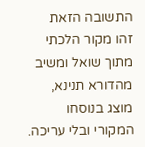התשובה הזאת
זהו מקור הלכתי מתוך שואל ומשיב מהדורא תנינא, מוצג בנוסחו המקורי ובלי עריכה.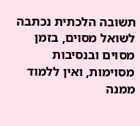תשובה הלכתית נכתבה לשואל מסוים, בזמן מסוים ובנסיבות מסוימות, ואין ללמוד ממנה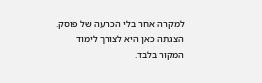למקרה אחר בלי הכרעה של פוסק. הצגתה כאן היא לצורך לימוד המקור בלבד.